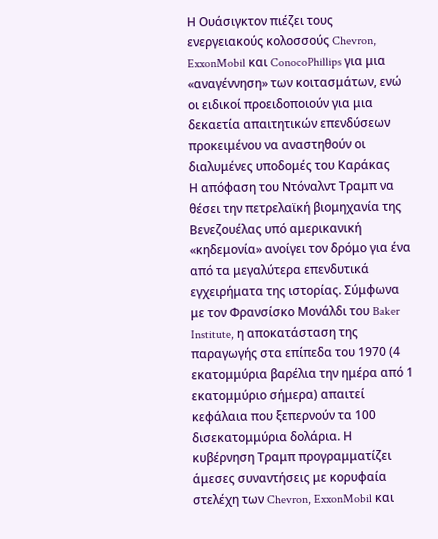Η Ουάσιγκτον πιέζει τους ενεργειακούς κολοσσούς Chevron, ExxonMobil και ConocoPhillips για μια «αναγέννηση» των κοιτασμάτων, ενώ οι ειδικοί προειδοποιούν για μια δεκαετία απαιτητικών επενδύσεων προκειμένου να αναστηθούν οι διαλυμένες υποδομές του Καράκας
Η απόφαση του Ντόναλντ Τραμπ να θέσει την πετρελαϊκή βιομηχανία της Βενεζουέλας υπό αμερικανική «κηδεμονία» ανοίγει τον δρόμο για ένα από τα μεγαλύτερα επενδυτικά εγχειρήματα της ιστορίας. Σύμφωνα με τον Φρανσίσκο Μονάλδι του Baker Institute, η αποκατάσταση της παραγωγής στα επίπεδα του 1970 (4 εκατομμύρια βαρέλια την ημέρα από 1 εκατομμύριο σήμερα) απαιτεί κεφάλαια που ξεπερνούν τα 100 δισεκατομμύρια δολάρια. Η κυβέρνηση Τραμπ προγραμματίζει άμεσες συναντήσεις με κορυφαία στελέχη των Chevron, ExxonMobil και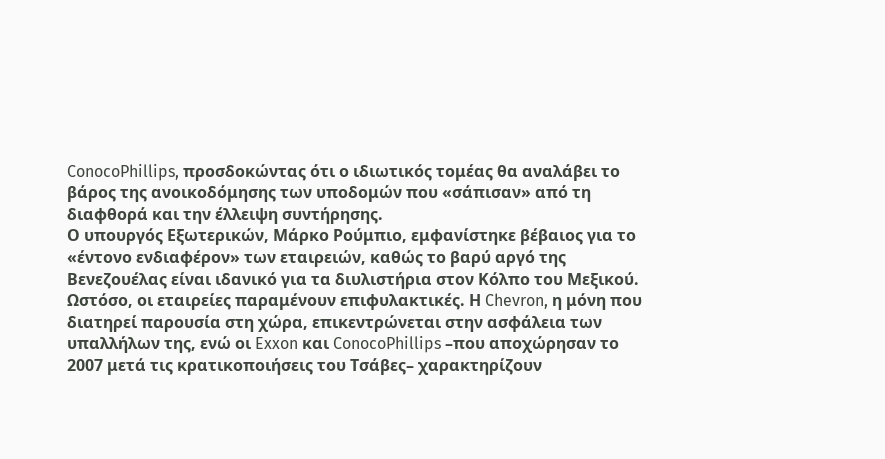ConocoPhillips, προσδοκώντας ότι ο ιδιωτικός τομέας θα αναλάβει το βάρος της ανοικοδόμησης των υποδομών που «σάπισαν» από τη διαφθορά και την έλλειψη συντήρησης.
Ο υπουργός Εξωτερικών, Μάρκο Ρούμπιο, εμφανίστηκε βέβαιος για το «έντονο ενδιαφέρον» των εταιρειών, καθώς το βαρύ αργό της Βενεζουέλας είναι ιδανικό για τα διυλιστήρια στον Κόλπο του Μεξικού. Ωστόσο, οι εταιρείες παραμένουν επιφυλακτικές. Η Chevron, η μόνη που διατηρεί παρουσία στη χώρα, επικεντρώνεται στην ασφάλεια των υπαλλήλων της, ενώ οι Exxon και ConocoPhillips –που αποχώρησαν το 2007 μετά τις κρατικοποιήσεις του Τσάβες– χαρακτηρίζουν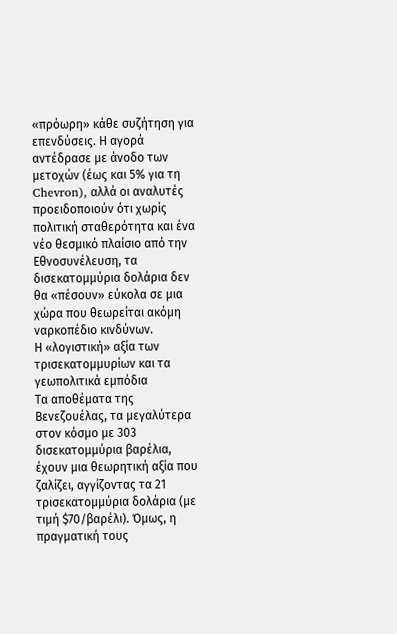«πρόωρη» κάθε συζήτηση για επενδύσεις. Η αγορά αντέδρασε με άνοδο των μετοχών (έως και 5% για τη Chevron), αλλά οι αναλυτές προειδοποιούν ότι χωρίς πολιτική σταθερότητα και ένα νέο θεσμικό πλαίσιο από την Εθνοσυνέλευση, τα δισεκατομμύρια δολάρια δεν θα «πέσουν» εύκολα σε μια χώρα που θεωρείται ακόμη ναρκοπέδιο κινδύνων.
Η «λογιστική» αξία των τρισεκατομμυρίων και τα γεωπολιτικά εμπόδια
Τα αποθέματα της Βενεζουέλας, τα μεγαλύτερα στον κόσμο με 303 δισεκατομμύρια βαρέλια, έχουν μια θεωρητική αξία που ζαλίζει, αγγίζοντας τα 21 τρισεκατομμύρια δολάρια (με τιμή $70/βαρέλι). Όμως, η πραγματική τους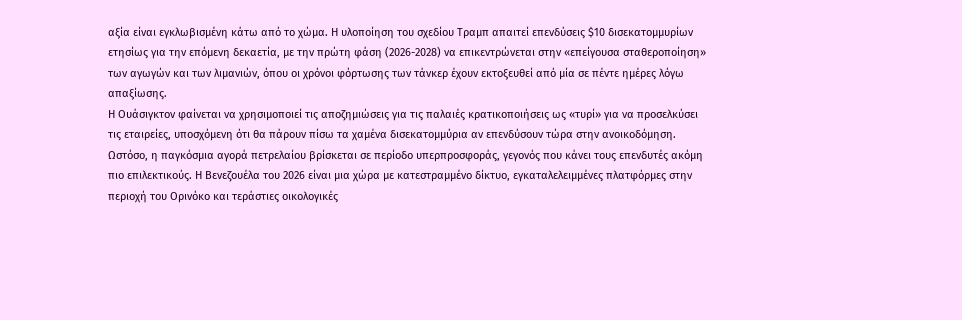αξία είναι εγκλωβισμένη κάτω από το χώμα. Η υλοποίηση του σχεδίου Τραμπ απαιτεί επενδύσεις $10 δισεκατομμυρίων ετησίως για την επόμενη δεκαετία, με την πρώτη φάση (2026-2028) να επικεντρώνεται στην «επείγουσα σταθεροποίηση» των αγωγών και των λιμανιών, όπου οι χρόνοι φόρτωσης των τάνκερ έχουν εκτοξευθεί από μία σε πέντε ημέρες λόγω απαξίωσης.
Η Ουάσιγκτον φαίνεται να χρησιμοποιεί τις αποζημιώσεις για τις παλαιές κρατικοποιήσεις ως «τυρί» για να προσελκύσει τις εταιρείες, υποσχόμενη ότι θα πάρουν πίσω τα χαμένα δισεκατομμύρια αν επενδύσουν τώρα στην ανοικοδόμηση. Ωστόσο, η παγκόσμια αγορά πετρελαίου βρίσκεται σε περίοδο υπερπροσφοράς, γεγονός που κάνει τους επενδυτές ακόμη πιο επιλεκτικούς. Η Βενεζουέλα του 2026 είναι μια χώρα με κατεστραμμένο δίκτυο, εγκαταλελειμμένες πλατφόρμες στην περιοχή του Ορινόκο και τεράστιες οικολογικές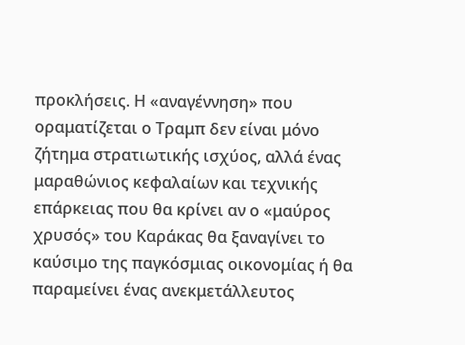προκλήσεις. Η «αναγέννηση» που οραματίζεται ο Τραμπ δεν είναι μόνο ζήτημα στρατιωτικής ισχύος, αλλά ένας μαραθώνιος κεφαλαίων και τεχνικής επάρκειας που θα κρίνει αν ο «μαύρος χρυσός» του Καράκας θα ξαναγίνει το καύσιμο της παγκόσμιας οικονομίας ή θα παραμείνει ένας ανεκμετάλλευτος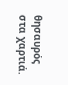θησαυρός στα χαρτιά.